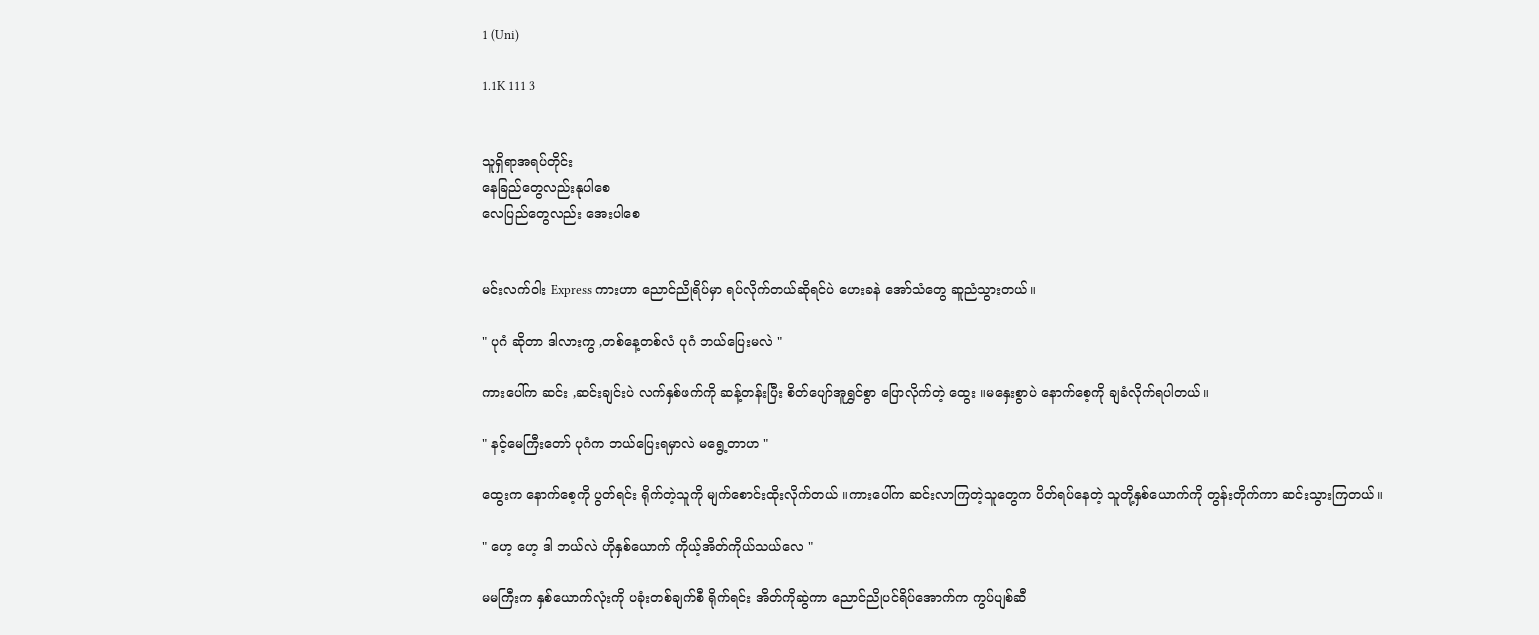1 (Uni)

1.1K 111 3


သူရှိရာအရပ်တိုင်း
နေခြည်တွေလည်းနုပါစေ
လေပြည်တွေလည်း အေးပါစေ


မင်းလက်ဝါး Express ကားဟာ ညောင်ညိုရိပ်မှာ ရပ်လိုက်တယ်ဆိုရင်ပဲ ဟေးခနဲ အော်သံတွေ ဆူညံသွားတယ်။

" ပုဂံ ဆိုတာ ဒါလားကွ ,တစ်နေ့တစ်လံ ပုဂံ ဘယ်ပြေးမလဲ "

ကားပေါ်က ဆင်း ,ဆင်းချင်းပဲ လက်နှစ်ဖက်ကို ဆန့်တန်းပြီး စိတ်ပျော်အူရွှင်စွာ ပြောလိုက်တဲ့ ထွေး ။မနှေးစွာပဲ နောက်စေ့ကို ချခံလိုက်ရပါတယ်။

" နင့်မေကြီးတော် ပုဂံက ဘယ်ပြေးရမှာလဲ မရွေ့တာဟ "

ထွေးက နောက်စေ့ကို ပွတ်ရင်း ရိုက်တဲ့သူကို မျက်စောင်းထိုးလိုက်တယ် ။ကားပေါ်က ဆင်းလာကြတဲ့သူတွေက ပိတ်ရပ်နေတဲ့ သူတို့နှစ်ယောက်ကို တွန်းတိုက်ကာ ဆင်းသွားကြတယ်။

" ဟေ့ ဟေ့ ဒါ ဘယ်လဲ ဟိုနှစ်ယောက် ကိုယ့်အိတ်ကိုယ်သယ်လေ "

မမကြီးက နှစ်ယောက်လုံးကို ပခုံးတစ်ချက်စီ ရိုက်ရင်း အိတ်ကိုဆွဲကာ ညောင်ညိုပင်ရိပ်အောက်က ကွပ်ပျစ်ဆီ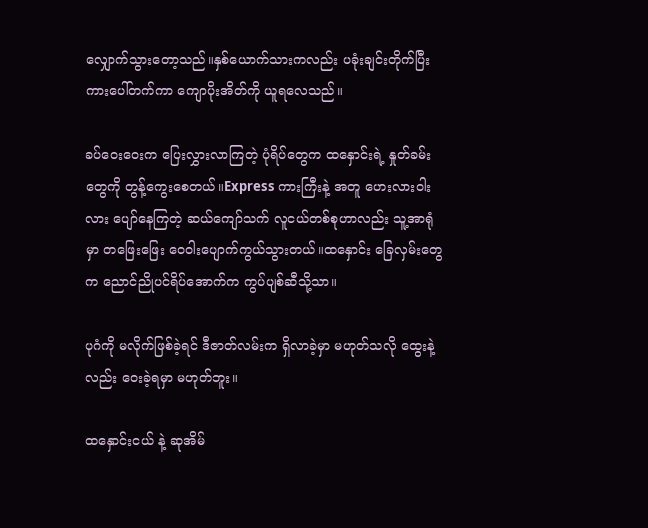လျှောက်သွားတော့သည်။နှစ်ယောက်သားကလည်း ပခုံးချင်းတိုက်ပြီး ကားပေါ်တက်ကာ ကျောပိုးအိတ်ကို ယူရလေသည်။

ခပ်ဝေးဝေးက ပြေးလွှားလာကြတဲ့ ပုံရိပ်တွေက ထနှောင်းရဲ့ နှုတ်ခမ်းတွေကို တွန့်ကွေးစေတယ်။Express ကားကြီးနဲ့ အတူ ဟေးလားဝါးလား ပျော်နေကြတဲ့ ဆယ်ကျော်သက် လူငယ်တစ်စုဟာလည်း သူ့အာရုံမှာ တဖြေးဖြေး ဝေဝါးပျောက်ကွယ်သွားတယ်။ထနှောင်း ခြေလှမ်းတွေက ညောင်ညိုပင်ရိပ်အောက်က ကွပ်ပျစ်ဆီသို့သာ။

ပုဂံကို မလိုက်ဖြစ်ခဲ့ရင် ဒီဇာတ်လမ်းက ရှိလာခဲ့မှာ မဟုတ်သလို ထွေးနဲ့လည်း ဝေးခဲ့ရမှာ မဟုတ်ဘူး။

ထနှောင်းငယ် နဲ့ ဆုအိမ်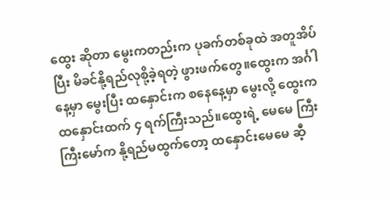ထွေး ဆိုတာ မွေးကတည်းက ပုခက်တစ်ခုထဲ အတူအိပ်ပြီး မိခင်နို့ရည်လုစို့ခဲ့ရတဲ့ ဖွားဖက်တွေ။ထွေးက အင်္ဂါနေ့မှာ မွေးပြီး ထနှောင်းက စနေနေ့မှာ မွေးလို့ ထွေးက ထနှောင်းထက် ၄ ရက်ကြီးသည်။ထွေးရဲ့ မေမေ ကြီးကြီးမော်က နို့ရည်မထွက်တော့ ထနှောင်းမေမေ ဆီ့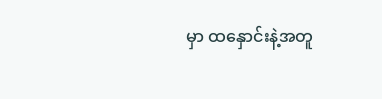မှာ ထနှောင်းနဲ့အတူ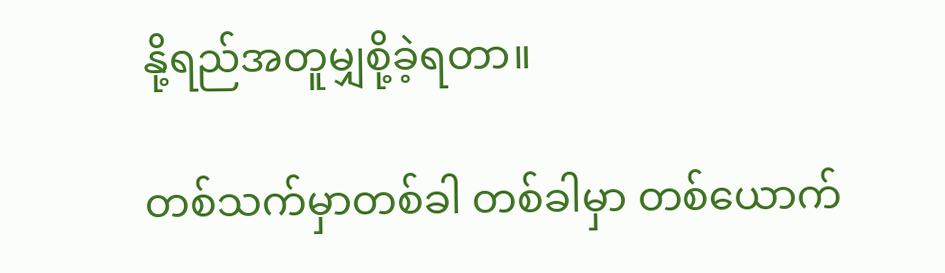နို့ရည်အတူမျှစို့ခဲ့ရတာ။

တစ်သက်မှာတစ်ခါ တစ်ခါမှာ တစ်ယောက်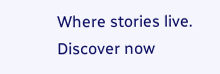Where stories live. Discover now